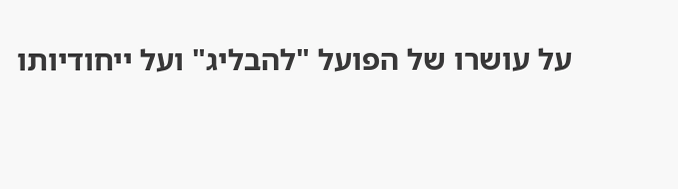על עושרו של הפועל "להבליג" ועל ייחודיותו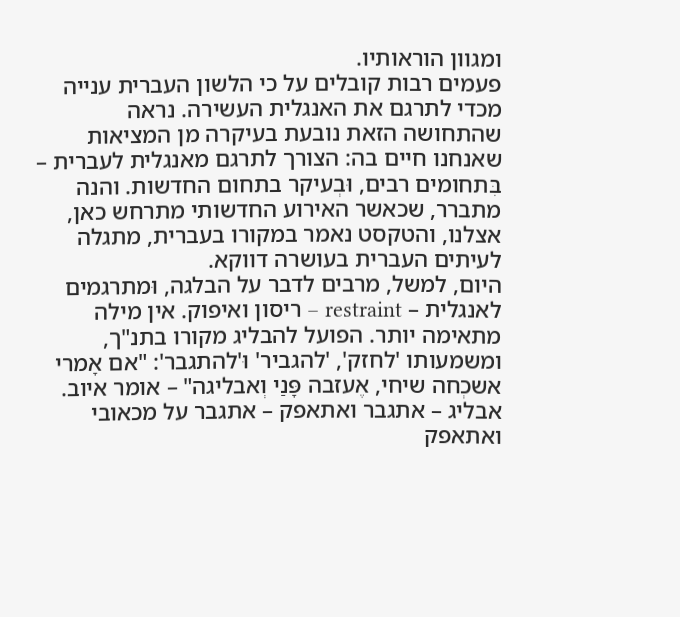ומגוון הוראותיו.
פעמים רבות קובלים על כי הלשון העברית ענייה מכדי לתרגם את האנגלית העשירה. נראה שהתחושה הזאת נובעת בעיקרה מן המציאות שאנחנו חיים בה: הצורך לתרגם מאנגלית לעברית – בִּתחומים רבים, וּבְעיקר בתחום החדשות. והנה מתברר, שכאשר האירוע החדשותי מתרחש כאן, אצלנו, והטקסט נאמר במקורו בעברית, מתגלה לעיתים העברית בעושרה דווקא.
היום, למשל, מרבים לדבר על הבלגה, וּמתרגמים לאנגלית – restraint – ריסון ואיפוק. אין מילה מתאימה יותר. הפועל להבליג מקורו בתנ"ך, ומשמעותו 'לחזק', 'להגביר' וּ'להתגבר': "אם אָמרי אשכְחה שיחי, אֶעזבה פָּנַי וְאבליגה" – אומר איוב.
אבליג – אתגבר ואתאפק – אתגבר על מכאובי ואתאפק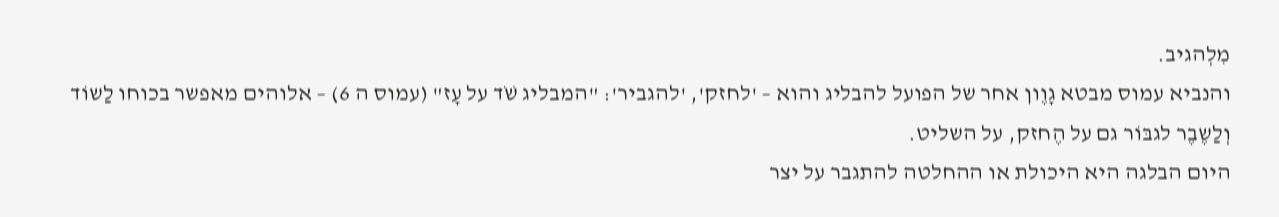מִלְהגיב.
והנביא עמוס מבטא גָוֶון אחר של הפועל להבליג והוא – 'לחזק', 'להגביר': "המבליג שֹׁד על עָז" (עמוס ה 6) – אלוהים מאפשר בכוחו לַשוֹד וְלַשֶבֶר לגבּוֹר גם על הֶחזק, על השליט.
היום הבלגה היא היכולת או ההחלטה להתגבר על יצר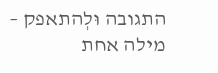התגובה וּלְהתאפק – מילה אחת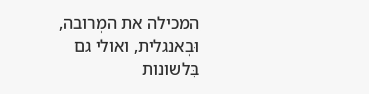המכילה את המְרובה, וּבְאנגלית, ואולי גם בִּלשונות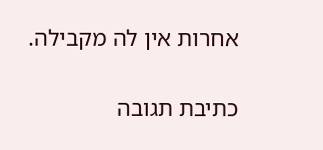אחרות אין לה מקבילה.

כתיבת תגובה